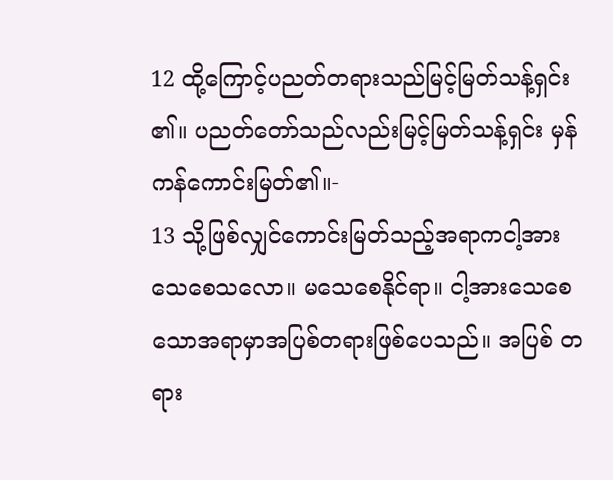12 ထို့ကြောင့်ပညတ်တရားသည်မြင့်မြတ်သန့်ရှင်း ၏။ ပညတ်တော်သည်လည်းမြင့်မြတ်သန့်ရှင်း မှန်ကန်ကောင်းမြတ်၏။-
13 သို့ဖြစ်လျှင်ကောင်းမြတ်သည့်အရာကငါ့အား သေစေသလော။ မသေစေနိုင်ရာ။ ငါ့အားသေစေ သောအရာမှာအပြစ်တရားဖြစ်ပေသည်။ အပြစ် တရား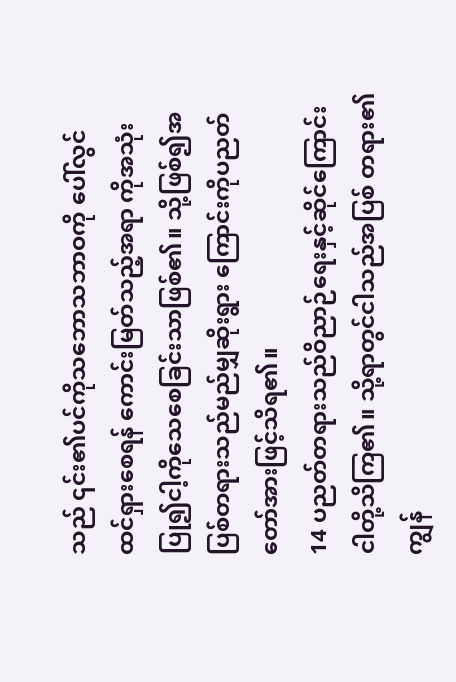သည် ၎င်း၏ပင်ကိုသဘောသဘာဝကို ပေါ်လွင်ထင်ရှားစေရန် ကောင်းမြတ်သည့်အရာ ကိုအသုံးပြု၍ငါ့ကိုသေစေခြင်းသာဖြစ်၏။ သို့ဖြစ်၍အပြစ်တရားသည်မည်မျှဆိုးရွား ကြောင်းကိုပညတ်တော်အားဖြင့်သိရ၏။
14 ပညတ်တရားသည်ဝိညာဉ်ရေးနှင့်ဆိုင်ကြောင်း ငါတို့သိကြ၏။ သို့ရာတွင်ငါသည်အပြစ် တရား၏ကျွန်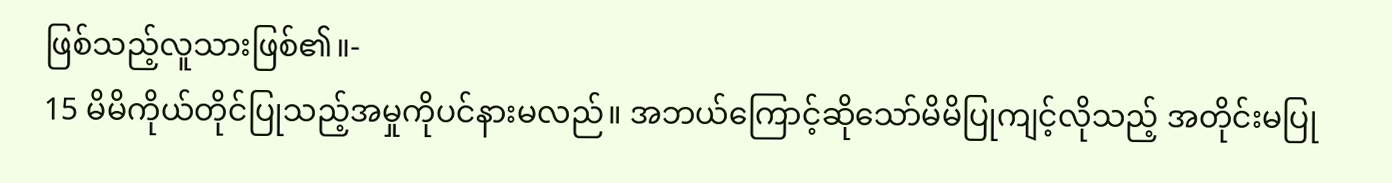ဖြစ်သည့်လူသားဖြစ်၏။-
15 မိမိကိုယ်တိုင်ပြုသည့်အမှုကိုပင်နားမလည်။ အဘယ်ကြောင့်ဆိုသော်မိမိပြုကျင့်လိုသည့် အတိုင်းမပြု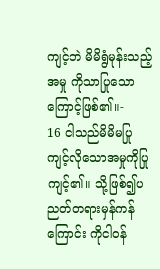ကျင့်ဘဲ မိမိရွံမုန်းသည့်အမှု ကိုသာပြုသောကြောင့်ဖြစ်၏။-
16 ငါသည်မိမိမပြုကျင့်လိုသောအမှုကိုပြု ကျင့်၏။ သို့ဖြစ်၍ပညတ်တရားမှန်ကန်ကြောင်း ကိုငါဝန်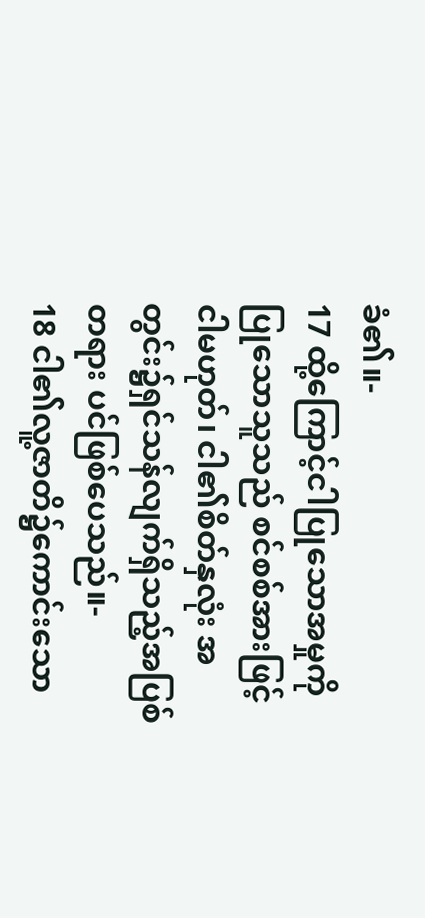ခံ၏။-
17 ထို့ကြောင့်ငါပြုသောအမှုကိုပြုသောသူသည် စင်စစ်အားဖြင့်ငါမဟုတ်၊ ငါ၏စိတ်နှလုံး အတွင်း၌ရှင်သန်လျက်ရှိသည့်အပြစ်တရား ပင်ဖြစ်ပေသည်။-
18 ငါ၏လူ့ဇာတိ၌ကောင်းသော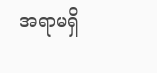အရာမရှိ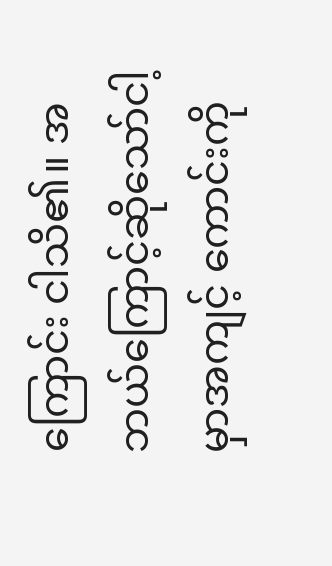ကြောင်း ငါသိ၏။ အဘယ်ကြောင့်ဆိုသော်ငါ့မှာအကျင့် ကောင်းကို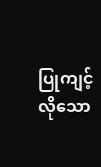ပြုကျင့်လိုသော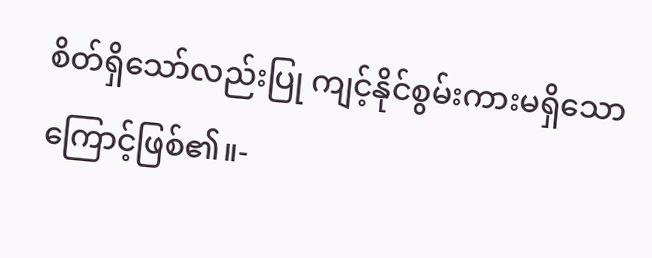စိတ်ရှိသော်လည်းပြု ကျင့်နိုင်စွမ်းကားမရှိသောကြောင့်ဖြစ်၏။-